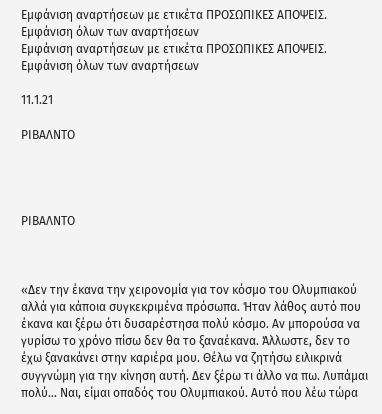Εμφάνιση αναρτήσεων με ετικέτα ΠΡΟΣΩΠΙΚΕΣ ΑΠΟΨΕΙΣ. Εμφάνιση όλων των αναρτήσεων
Εμφάνιση αναρτήσεων με ετικέτα ΠΡΟΣΩΠΙΚΕΣ ΑΠΟΨΕΙΣ. Εμφάνιση όλων των αναρτήσεων

11.1.21

ΡΙΒΑΛΝΤΟ




ΡΙΒΑΛΝΤΟ



«Δεν την έκανα την χειρονομία για τον κόσμο του Ολυμπιακού αλλά για κάποια συγκεκριμένα πρόσωπα. Ήταν λάθος αυτό που έκανα και ξέρω ότι δυσαρέστησα πολύ κόσμο. Αν μπορούσα να γυρίσω το χρόνο πίσω δεν θα το ξαναέκανα. Άλλωστε, δεν το έχω ξανακάνει στην καριέρα μου. Θέλω να ζητήσω ειλικρινά συγγνώμη για την κίνηση αυτή. Δεν ξέρω τι άλλο να πω. Λυπάμαι πολύ... Ναι, είμαι οπαδός του Ολυμπιακού. Αυτό που λέω τώρα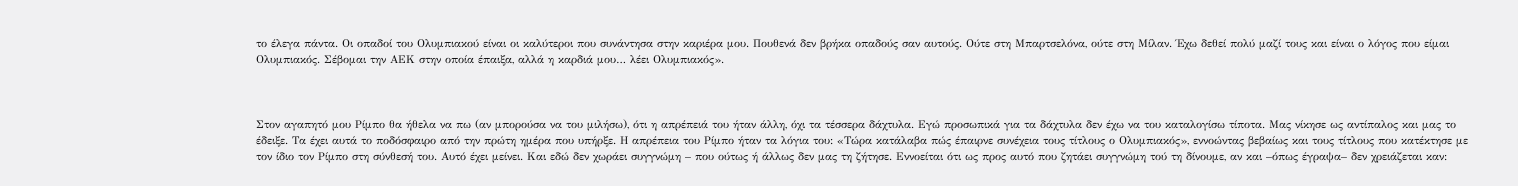το έλεγα πάντα. Οι οπαδοί του Ολυμπιακού είναι οι καλύτεροι που συνάντησα στην καριέρα μου. Πουθενά δεν βρήκα οπαδούς σαν αυτούς. Ούτε στη Μπαρτσελόνα, ούτε στη Μίλαν. Έχω δεθεί πολύ μαζί τους και είναι ο λόγος που είμαι Ολυμπιακός. Σέβομαι την ΑΕΚ στην οποία έπαιξα, αλλά η καρδιά μου… λέει Ολυμπιακός».



Στον αγαπητό μου Ρίμπο θα ήθελα να πω (αν μπορούσα να του μιλήσω), ότι η απρέπειά του ήταν άλλη, όχι τα τέσσερα δάχτυλα. Εγώ προσωπικά για τα δάχτυλα δεν έχω να του καταλογίσω τίποτα. Μας νίκησε ως αντίπαλος και μας το έδειξε. Τα έχει αυτά το ποδόσφαιρο από την πρώτη ημέρα που υπήρξε. Η απρέπεια του Ρίμπο ήταν τα λόγια του: «Τώρα κατάλαβα πώς έπαιρνε συνέχεια τους τίτλους ο Ολυμπιακός», εννοώντας βεβαίως και τους τίτλους που κατέκτησε με τον ίδιο τον Ρίμπο στη σύνθεσή του. Αυτό έχει μείνει. Και εδώ δεν χωράει συγγνώμη – που ούτως ή άλλως δεν μας τη ζήτησε. Εννοείται ότι ως προς αυτό που ζητάει συγγνώμη τού τη δίνουμε, αν και –όπως έγραψα– δεν χρειάζεται καν: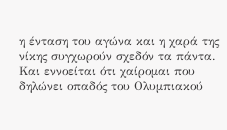η ένταση του αγώνα και η χαρά της νίκης συγχωρούν σχεδόν τα πάντα. Και εννοείται ότι χαίρομαι που δηλώνει οπαδός του Ολυμπιακού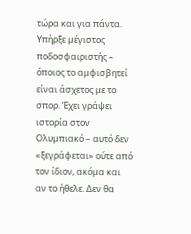τώρα και για πάντα. Υπήρξε μέγιστος ποδοσφαιριστής – όποιος το αμφισβητεί είναι άσχετος με το σπορ. Έχει γράψει ιστορία στον Ολυμπιακό – αυτό δεν «ξεγράφεται» ούτε από τον ίδιον, ακόμα και αν το ήθελε. Δεν θα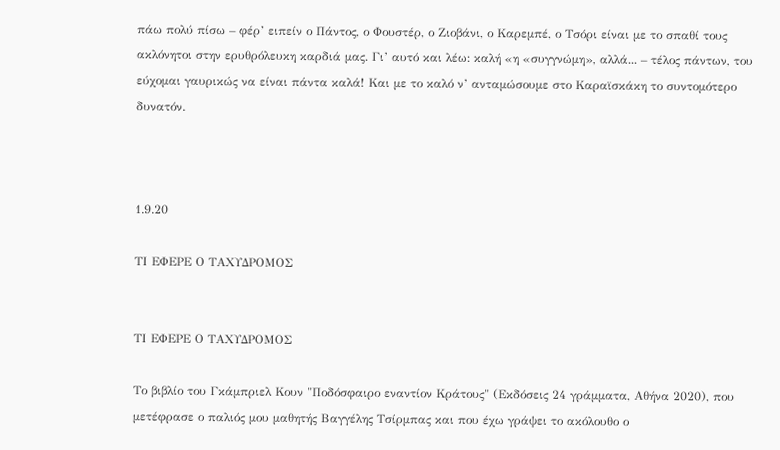πάω πολύ πίσω – φέρ’ ειπείν ο Πάντος, ο Φουστέρ, ο Ζιοβάνι, ο Καρεμπέ, ο Τσόρι είναι με το σπαθί τους ακλόνητοι στην ερυθρόλευκη καρδιά μας. Γι’ αυτό και λέω: καλή «η «συγγνώμη», αλλά... – τέλος πάντων, του εύχομαι γαυρικώς να είναι πάντα καλά! Και με το καλό ν’ ανταμώσουμε στο Καραϊσκάκη το συντομότερο δυνατόν.



1.9.20

ΤΙ ΕΦΕΡΕ Ο ΤΑΧΥΔΡΟΜΟΣ


ΤΙ ΕΦΕΡΕ Ο ΤΑΧΥΔΡΟΜΟΣ

Το βιβλίο του Γκάμπριελ Κουν "Ποδόσφαιρο εναντίον Κράτους" (Εκδόσεις 24 γράμματα, Αθήνα 2020), που μετέφρασε ο παλιός μου μαθητής Βαγγέλης Τσίρμπας και που έχω γράψει το ακόλουθο ο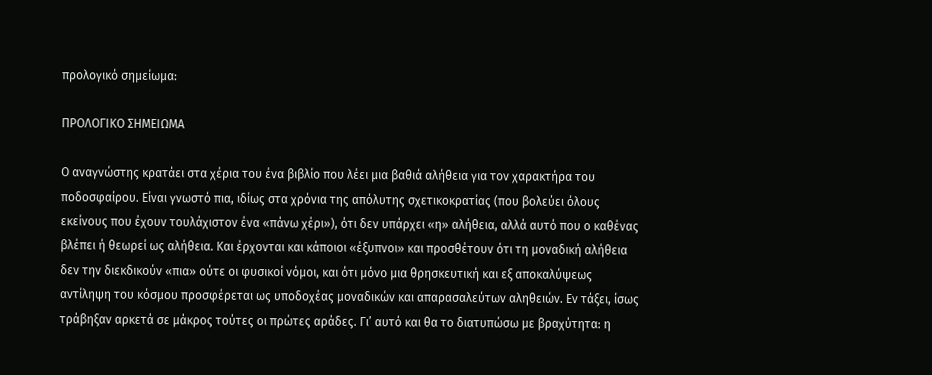προλογικό σημείωμα:

ΠΡΟΛΟΓΙΚΟ ΣΗΜΕΙΩΜΑ

Ο αναγνώστης κρατάει στα χέρια του ένα βιβλίο που λέει μια βαθιά αλήθεια για τον χαρακτήρα του ποδοσφαίρου. Είναι γνωστό πια, ιδίως στα χρόνια της απόλυτης σχετικοκρατίας (που βολεύει όλους εκείνους που έχουν τουλάχιστον ένα «πάνω χέρι»), ότι δεν υπάρχει «η» αλήθεια, αλλά αυτό που ο καθένας βλέπει ή θεωρεί ως αλήθεια. Και έρχονται και κάποιοι «έξυπνοι» και προσθέτουν ότι τη μοναδική αλήθεια δεν την διεκδικούν «πια» ούτε οι φυσικοί νόμοι, και ότι μόνο μια θρησκευτική και εξ αποκαλύψεως αντίληψη του κόσμου προσφέρεται ως υποδοχέας μοναδικών και απαρασαλεύτων αληθειών. Εν τάξει, ίσως τράβηξαν αρκετά σε μάκρος τούτες οι πρώτες αράδες. Γι’ αυτό και θα το διατυπώσω με βραχύτητα: η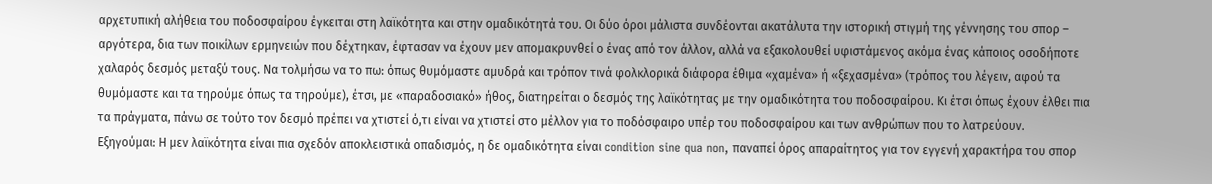αρχετυπική αλήθεια του ποδοσφαίρου έγκειται στη λαϊκότητα και στην ομαδικότητά του. Οι δύο όροι μάλιστα συνδέονται ακατάλυτα την ιστορική στιγμή της γέννησης του σπορ – αργότερα, δια των ποικίλων ερμηνειών που δέχτηκαν, έφτασαν να έχουν μεν απομακρυνθεί ο ένας από τον άλλον, αλλά να εξακολουθεί υφιστάμενος ακόμα ένας κάποιος οσοδήποτε χαλαρός δεσμός μεταξύ τους. Να τολμήσω να το πω: όπως θυμόμαστε αμυδρά και τρόπον τινά φολκλορικά διάφορα έθιμα «χαμένα» ή «ξεχασμένα» (τρόπος του λέγειν, αφού τα θυμόμαστε και τα τηρούμε όπως τα τηρούμε), έτσι, με «παραδοσιακό» ήθος, διατηρείται ο δεσμός της λαϊκότητας με την ομαδικότητα του ποδοσφαίρου. Κι έτσι όπως έχουν έλθει πια τα πράγματα, πάνω σε τούτο τον δεσμό πρέπει να χτιστεί ό,τι είναι να χτιστεί στο μέλλον για το ποδόσφαιρο υπέρ του ποδοσφαίρου και των ανθρώπων που το λατρεύουν.
Εξηγούμαι: Η μεν λαϊκότητα είναι πια σχεδόν αποκλειστικά οπαδισμός, η δε ομαδικότητα είναι condition sine qua non, παναπεί όρος απαραίτητος για τον εγγενή χαρακτήρα του σπορ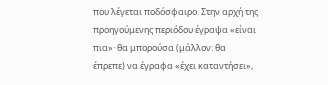που λέγεται ποδόσφαιρο. Στην αρχή της προηγούμενης περιόδου έγραψα «είναι πια»· θα μπορούσα (μάλλον: θα έπρεπε) να έγραφα «έχει καταντήσει»,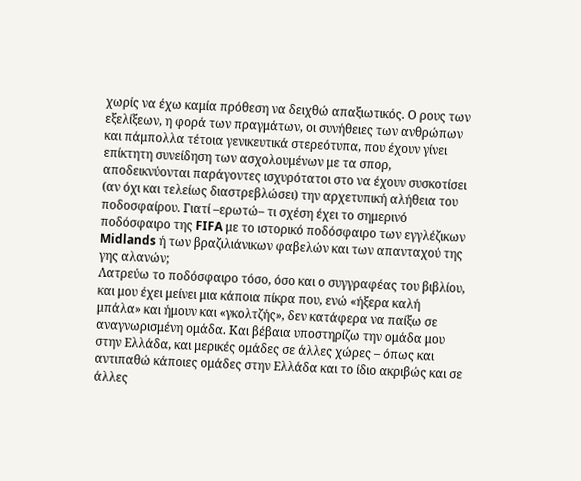χωρίς να έχω καμία πρόθεση να δειχθώ απαξιωτικός. Ο ρους των εξελίξεων, η φορά των πραγμάτων, οι συνήθειες των ανθρώπων και πάμπολλα τέτοια γενικευτικά στερεότυπα, που έχουν γίνει επίκτητη συνείδηση των ασχολουμένων με τα σπορ, αποδεικνύονται παράγοντες ισχυρότατοι στο να έχουν συσκοτίσει (αν όχι και τελείως διαστρεβλώσει) την αρχετυπική αλήθεια του ποδοσφαίρου. Γιατί –ερωτώ– τι σχέση έχει το σημερινό ποδόσφαιρο της FIFA με το ιστορικό ποδόσφαιρο των εγγλέζικων Midlands ή των βραζιλιάνικων φαβελών και των απανταχού της γης αλανών;
Λατρεύω το ποδόσφαιρο τόσο, όσο και ο συγγραφέας του βιβλίου, και μου έχει μείνει μια κάποια πίκρα που, ενώ «ήξερα καλή μπάλα» και ήμουν και «γκολτζής», δεν κατάφερα να παίξω σε αναγνωρισμένη ομάδα. Και βέβαια υποστηρίζω την ομάδα μου στην Ελλάδα, και μερικές ομάδες σε άλλες χώρες – όπως και αντιπαθώ κάποιες ομάδες στην Ελλάδα και το ίδιο ακριβώς και σε άλλες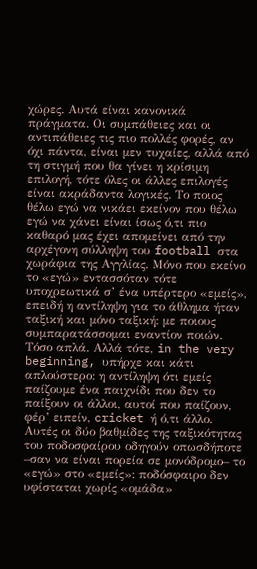χώρες. Αυτά είναι κανονικά πράγματα. Οι συμπάθειες και οι αντιπάθειες τις πιο πολλές φορές, αν όχι πάντα, είναι μεν τυχαίες, αλλά από τη στιγμή που θα γίνει η κρίσιμη επιλογή, τότε όλες οι άλλες επιλογές είναι ακράδαντα λογικές. Το ποιος θέλω εγώ να νικάει εκείνον που θέλω εγώ να χάνει είναι ίσως ό,τι πιο καθαρό μας έχει απομείνει από την αρχέγονη σύλληψη του football στα χωράφια της Αγγλίας. Μόνο που εκείνο το «εγώ» εντασσόταν τότε υποχρεωτικά σ’ ένα υπέρτερο «εμείς», επειδή η αντίληψη για το άθλημα ήταν ταξική και μόνο ταξική: με ποιους συμπαρατάσσομαι εναντίον ποιών. Τόσο απλά. Αλλά τότε, in the very beginning, υπήρχε και κάτι απλούστερο: η αντίληψη ότι εμείς παίζουμε ένα παιχνίδι που δεν το παίξουν οι άλλοι, αυτοί που παίζουν, φέρ’ ειπείν, cricket ή ό,τι άλλο. Αυτές οι δύο βαθμίδες της ταξικότητας του ποδοσφαίρου οδηγούν οπωσδήποτε –σαν να είναι πορεία σε μονόδρομο– το «εγώ» στο «εμείς»: ποδόσφαιρο δεν υφίσταται χωρίς «ομάδα»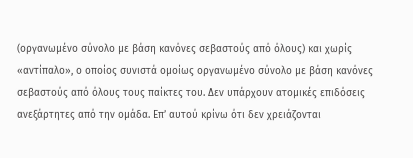(οργανωμένο σύνολο με βάση κανόνες σεβαστούς από όλους) και χωρίς «αντίπαλο», ο οποίος συνιστά ομοίως οργανωμένο σύνολο με βάση κανόνες σεβαστούς από όλους τους παίκτες του. Δεν υπάρχουν ατομικές επιδόσεις ανεξάρτητες από την ομάδα. Επ’ αυτού κρίνω ότι δεν χρειάζονται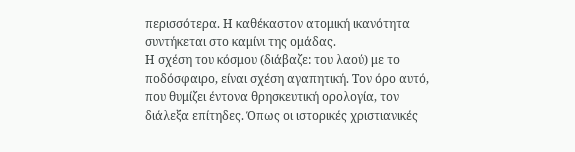περισσότερα. Η καθέκαστον ατομική ικανότητα συντήκεται στο καμίνι της ομάδας.
Η σχέση του κόσμου (διάβαζε: του λαού) με το ποδόσφαιρο, είναι σχέση αγαπητική. Τον όρο αυτό, που θυμίζει έντονα θρησκευτική ορολογία, τον διάλεξα επίτηδες. Όπως οι ιστορικές χριστιανικές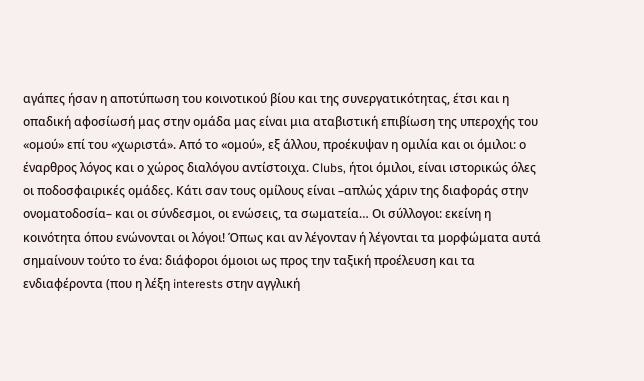αγάπες ήσαν η αποτύπωση του κοινοτικού βίου και της συνεργατικότητας, έτσι και η οπαδική αφοσίωσή μας στην ομάδα μας είναι μια αταβιστική επιβίωση της υπεροχής του «ομού» επί του «χωριστά». Από το «ομού», εξ άλλου, προέκυψαν η ομιλία και οι όμιλοι: ο έναρθρος λόγος και ο χώρος διαλόγου αντίστοιχα. Clubs, ήτοι όμιλοι, είναι ιστορικώς όλες οι ποδοσφαιρικές ομάδες. Κάτι σαν τους ομίλους είναι –απλώς χάριν της διαφοράς στην ονοματοδοσία– και οι σύνδεσμοι, οι ενώσεις, τα σωματεία… Οι σύλλογοι: εκείνη η κοινότητα όπου ενώνονται οι λόγοι! Όπως και αν λέγονταν ή λέγονται τα μορφώματα αυτά σημαίνουν τούτο το ένα: διάφοροι όμοιοι ως προς την ταξική προέλευση και τα ενδιαφέροντα (που η λέξη interests στην αγγλική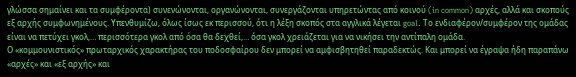γλώσσα σημαίνει και τα συμφέροντα) συνενώνονται, οργανώνονται, συνεργάζονται υπηρετώντας από κοινού (in common) αρχές, αλλά και σκοπούς εξ αρχής συμφωνημένους. Υπενθυμίζω, όλως ίσως εκ περισσού, ότι η λέξη σκοπός στα αγγλικά λέγεται goal. Το ενδιαφέρον/συμφέρον της ομάδας είναι να πετύχει γκολ,… περισσότερα γκολ από όσα θα δεχθεί,… όσα γκολ χρειάζεται για να νικήσει την αντίπαλη ομάδα.
Ο «κομμουνιστικός» πρωταρχικός χαρακτήρας του ποδοσφαίρου δεν μπορεί να αμφισβητηθεί παραδεκτώς. Και μπορεί να έγραψα ήδη παραπάνω «αρχές» και «εξ αρχής» και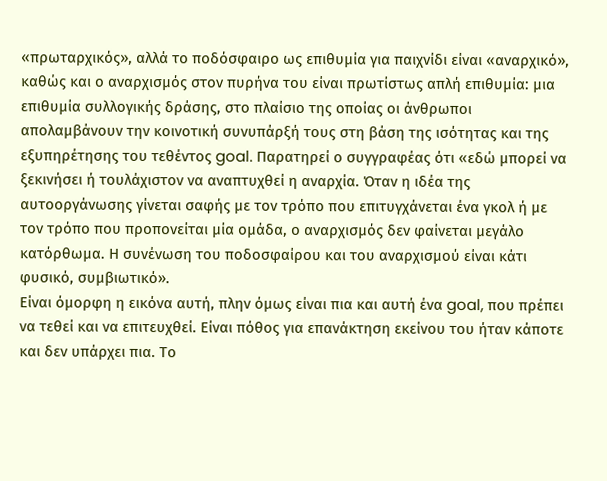«πρωταρχικός», αλλά το ποδόσφαιρο ως επιθυμία για παιχνίδι είναι «αναρχικό», καθώς και ο αναρχισμός στον πυρήνα του είναι πρωτίστως απλή επιθυμία: μια επιθυμία συλλογικής δράσης, στο πλαίσιο της οποίας οι άνθρωποι απολαμβάνουν την κοινοτική συνυπάρξή τους στη βάση της ισότητας και της εξυπηρέτησης του τεθέντος goal. Παρατηρεί ο συγγραφέας ότι «εδώ μπορεί να ξεκινήσει ή τουλάχιστον να αναπτυχθεί η αναρχία. Όταν η ιδέα της αυτοοργάνωσης γίνεται σαφής με τον τρόπο που επιτυγχάνεται ένα γκολ ή με τον τρόπο που προπονείται μία ομάδα, ο αναρχισμός δεν φαίνεται μεγάλο κατόρθωμα. Η συνένωση του ποδοσφαίρου και του αναρχισμού είναι κάτι φυσικό, συμβιωτικό».
Είναι όμορφη η εικόνα αυτή, πλην όμως είναι πια και αυτή ένα goal, που πρέπει να τεθεί και να επιτευχθεί. Είναι πόθος για επανάκτηση εκείνου του ήταν κάποτε και δεν υπάρχει πια. Το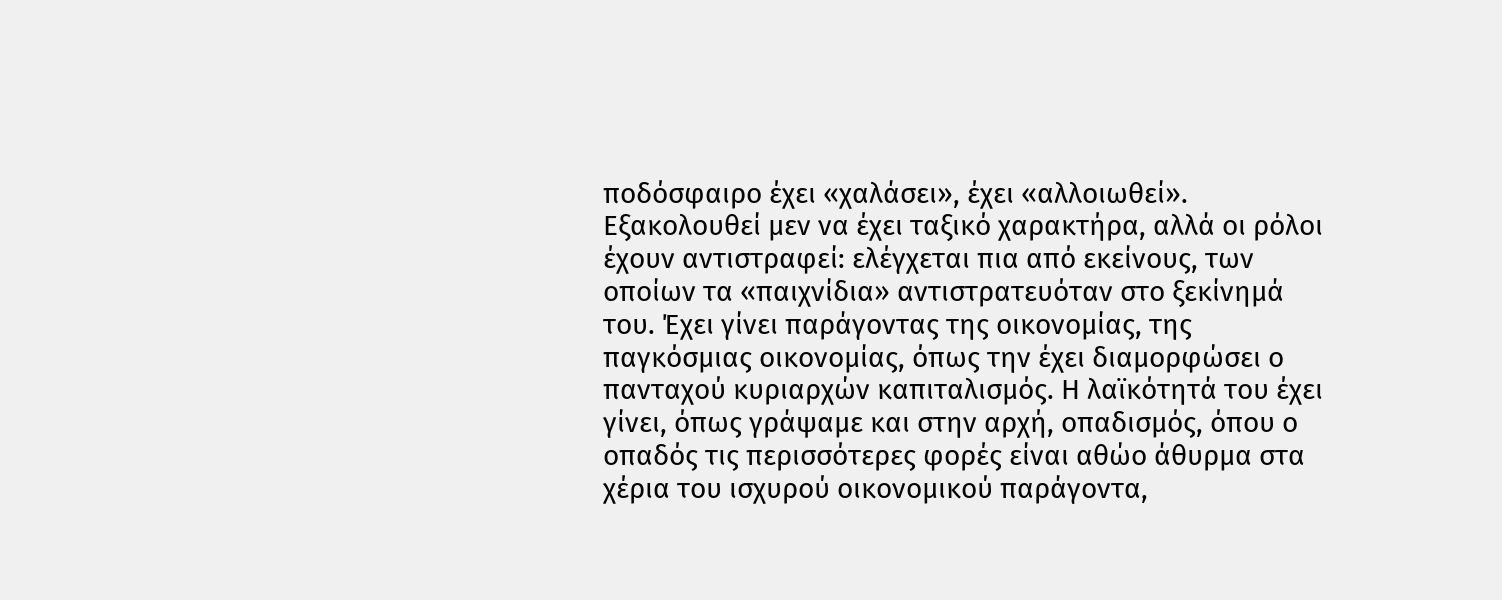ποδόσφαιρο έχει «χαλάσει», έχει «αλλοιωθεί». Εξακολουθεί μεν να έχει ταξικό χαρακτήρα, αλλά οι ρόλοι έχουν αντιστραφεί: ελέγχεται πια από εκείνους, των οποίων τα «παιχνίδια» αντιστρατευόταν στο ξεκίνημά του. Έχει γίνει παράγοντας της οικονομίας, της παγκόσμιας οικονομίας, όπως την έχει διαμορφώσει ο πανταχού κυριαρχών καπιταλισμός. Η λαϊκότητά του έχει γίνει, όπως γράψαμε και στην αρχή, οπαδισμός, όπου ο οπαδός τις περισσότερες φορές είναι αθώο άθυρμα στα χέρια του ισχυρού οικονομικού παράγοντα,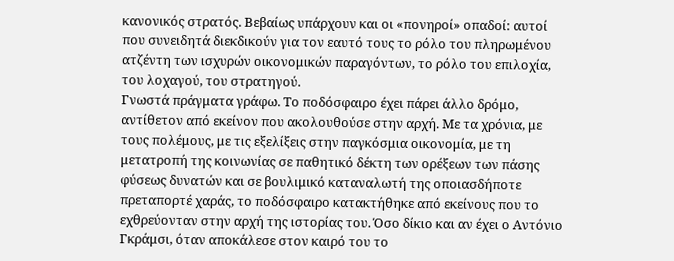κανονικός στρατός. Βεβαίως υπάρχουν και οι «πονηροί» οπαδοί: αυτοί που συνειδητά διεκδικούν για τον εαυτό τους το ρόλο του πληρωμένου ατζέντη των ισχυρών οικονομικών παραγόντων, το ρόλο του επιλοχία, του λοχαγού, του στρατηγού.
Γνωστά πράγματα γράφω. Το ποδόσφαιρο έχει πάρει άλλο δρόμο, αντίθετον από εκείνον που ακολουθούσε στην αρχή. Με τα χρόνια, με τους πολέμους, με τις εξελίξεις στην παγκόσμια οικονομία, με τη μετατροπή της κοινωνίας σε παθητικό δέκτη των ορέξεων των πάσης φύσεως δυνατών και σε βουλιμικό καταναλωτή της οποιασδήποτε πρεταπορτέ χαράς, το ποδόσφαιρο κατακτήθηκε από εκείνους που το εχθρεύονταν στην αρχή της ιστορίας του. Όσο δίκιο και αν έχει ο Αντόνιο Γκράμσι, όταν αποκάλεσε στον καιρό του το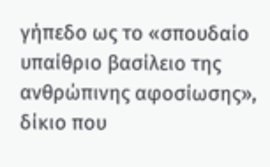γήπεδο ως το «σπουδαίο υπαίθριο βασίλειο της ανθρώπινης αφοσίωσης», δίκιο που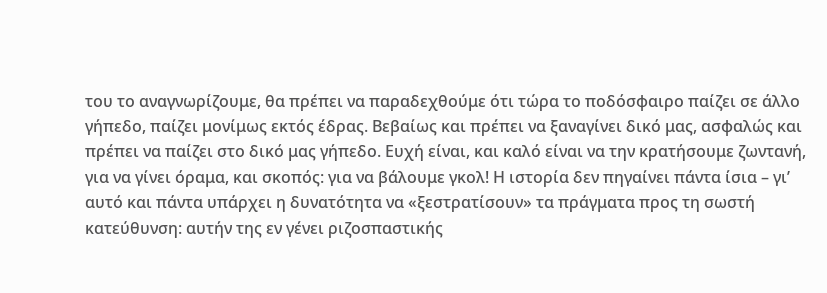του το αναγνωρίζουμε, θα πρέπει να παραδεχθούμε ότι τώρα το ποδόσφαιρο παίζει σε άλλο γήπεδο, παίζει μονίμως εκτός έδρας. Βεβαίως και πρέπει να ξαναγίνει δικό μας, ασφαλώς και πρέπει να παίζει στο δικό μας γήπεδο. Ευχή είναι, και καλό είναι να την κρατήσουμε ζωντανή, για να γίνει όραμα, και σκοπός: για να βάλουμε γκολ! Η ιστορία δεν πηγαίνει πάντα ίσια – γι’ αυτό και πάντα υπάρχει η δυνατότητα να «ξεστρατίσουν» τα πράγματα προς τη σωστή κατεύθυνση: αυτήν της εν γένει ριζοσπαστικής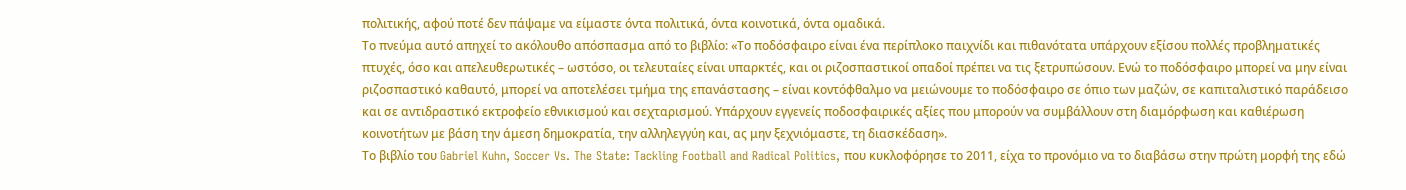πολιτικής, αφού ποτέ δεν πάψαμε να είμαστε όντα πολιτικά, όντα κοινοτικά, όντα ομαδικά.
Το πνεύμα αυτό απηχεί το ακόλουθο απόσπασμα από το βιβλίο: «Το ποδόσφαιρο είναι ένα περίπλοκο παιχνίδι και πιθανότατα υπάρχουν εξίσου πολλές προβληματικές πτυχές, όσο και απελευθερωτικές – ωστόσο, οι τελευταίες είναι υπαρκτές, και οι ριζοσπαστικοί οπαδοί πρέπει να τις ξετρυπώσουν. Ενώ το ποδόσφαιρο μπορεί να μην είναι ριζοσπαστικό καθαυτό, μπορεί να αποτελέσει τμήμα της επανάστασης – είναι κοντόφθαλμο να μειώνουμε το ποδόσφαιρο σε όπιο των μαζών, σε καπιταλιστικό παράδεισο και σε αντιδραστικό εκτροφείο εθνικισμού και σεχταρισμού. Υπάρχουν εγγενείς ποδοσφαιρικές αξίες που μπορούν να συμβάλλουν στη διαμόρφωση και καθιέρωση κοινοτήτων με βάση την άμεση δημοκρατία, την αλληλεγγύη και, ας μην ξεχνιόμαστε, τη διασκέδαση».
Το βιβλίο του Gabriel Kuhn, Soccer Vs. The State: Tackling Football and Radical Politics, που κυκλοφόρησε το 2011, είχα το προνόμιο να το διαβάσω στην πρώτη μορφή της εδώ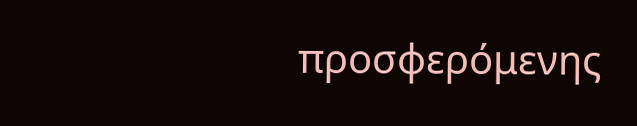προσφερόμενης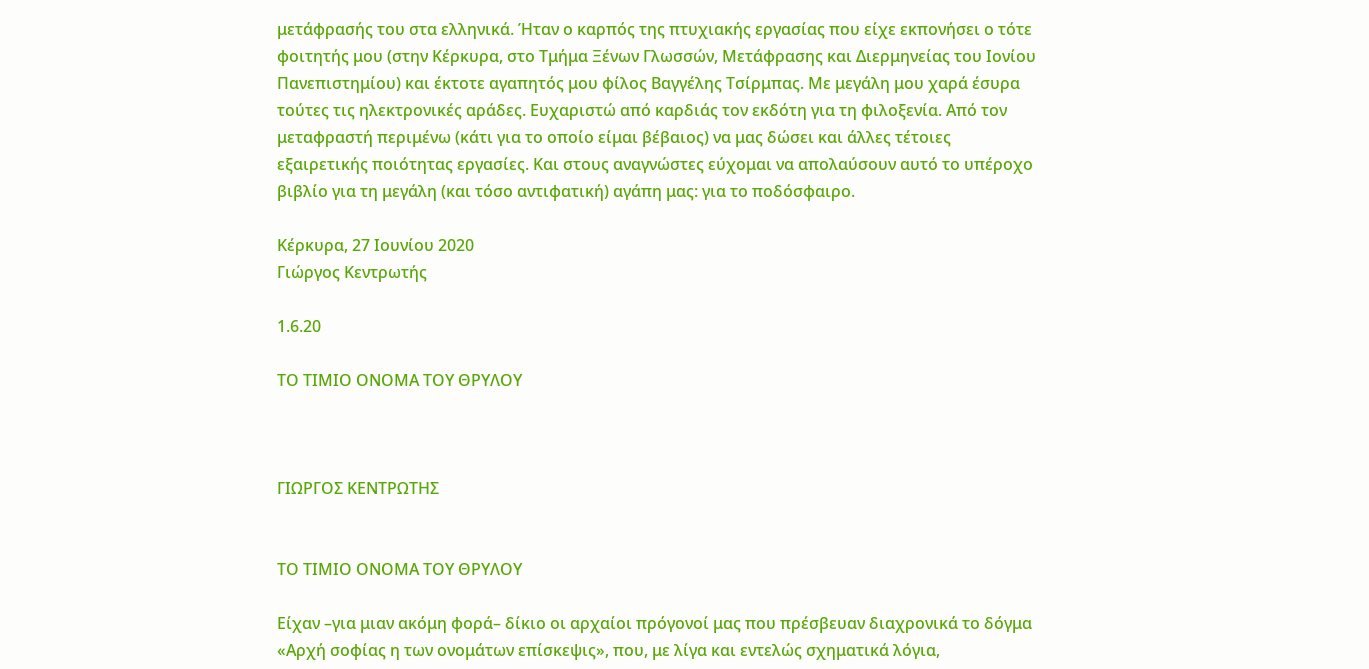μετάφρασής του στα ελληνικά. Ήταν ο καρπός της πτυχιακής εργασίας που είχε εκπονήσει ο τότε φοιτητής μου (στην Κέρκυρα, στο Τμήμα Ξένων Γλωσσών, Μετάφρασης και Διερμηνείας του Ιονίου Πανεπιστημίου) και έκτοτε αγαπητός μου φίλος Βαγγέλης Τσίρμπας. Με μεγάλη μου χαρά έσυρα τούτες τις ηλεκτρονικές αράδες. Ευχαριστώ από καρδιάς τον εκδότη για τη φιλοξενία. Από τον μεταφραστή περιμένω (κάτι για το οποίο είμαι βέβαιος) να μας δώσει και άλλες τέτοιες εξαιρετικής ποιότητας εργασίες. Και στους αναγνώστες εύχομαι να απολαύσουν αυτό το υπέροχο βιβλίο για τη μεγάλη (και τόσο αντιφατική) αγάπη μας: για το ποδόσφαιρο.

Κέρκυρα, 27 Ιουνίου 2020
Γιώργος Κεντρωτής

1.6.20

ΤΟ ΤΙΜΙΟ ΟΝΟΜΑ ΤΟΥ ΘΡΥΛΟΥ



ΓΙΩΡΓΟΣ ΚΕΝΤΡΩΤΗΣ


ΤΟ ΤΙΜΙΟ ΟΝΟΜΑ ΤΟΥ ΘΡΥΛΟΥ

Είχαν –για μιαν ακόμη φορά– δίκιο οι αρχαίοι πρόγονοί μας που πρέσβευαν διαχρονικά το δόγμα «Αρχή σοφίας η των ονομάτων επίσκεψις», που, με λίγα και εντελώς σχηματικά λόγια,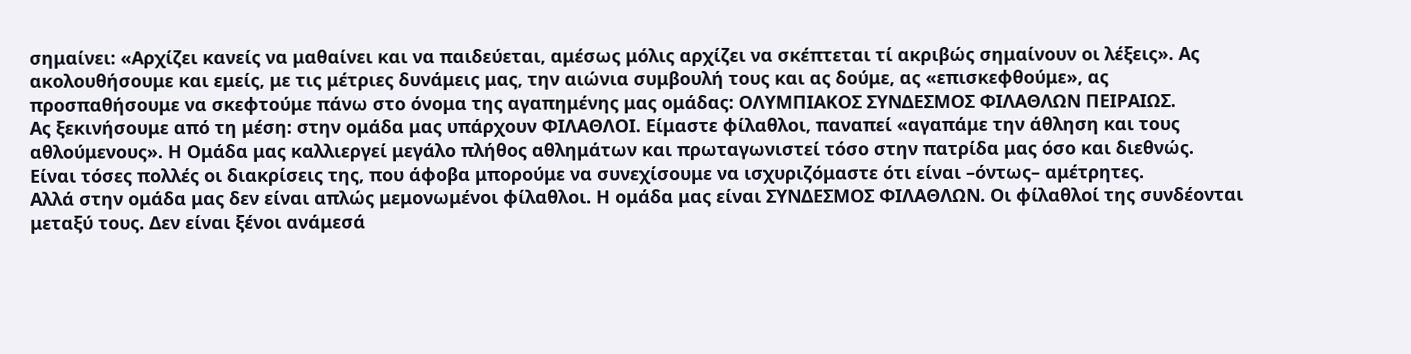σημαίνει: «Αρχίζει κανείς να μαθαίνει και να παιδεύεται, αμέσως μόλις αρχίζει να σκέπτεται τί ακριβώς σημαίνουν οι λέξεις». Ας ακολουθήσουμε και εμείς, με τις μέτριες δυνάμεις μας, την αιώνια συμβουλή τους και ας δούμε, ας «επισκεφθούμε», ας προσπαθήσουμε να σκεφτούμε πάνω στο όνομα της αγαπημένης μας ομάδας: ΟΛΥΜΠΙΑΚΟΣ ΣΥΝΔΕΣΜΟΣ ΦΙΛΑΘΛΩΝ ΠΕΙΡΑΙΩΣ.
Ας ξεκινήσουμε από τη μέση: στην ομάδα μας υπάρχουν ΦΙΛΑΘΛΟΙ. Είμαστε φίλαθλοι, παναπεί «αγαπάμε την άθληση και τους αθλούμενους». Η Ομάδα μας καλλιεργεί μεγάλο πλήθος αθλημάτων και πρωταγωνιστεί τόσο στην πατρίδα μας όσο και διεθνώς. Είναι τόσες πολλές οι διακρίσεις της, που άφοβα μπορούμε να συνεχίσουμε να ισχυριζόμαστε ότι είναι –όντως– αμέτρητες.
Αλλά στην ομάδα μας δεν είναι απλώς μεμονωμένοι φίλαθλοι. Η ομάδα μας είναι ΣΥΝΔΕΣΜΟΣ ΦΙΛΑΘΛΩΝ. Οι φίλαθλοί της συνδέονται μεταξύ τους. Δεν είναι ξένοι ανάμεσά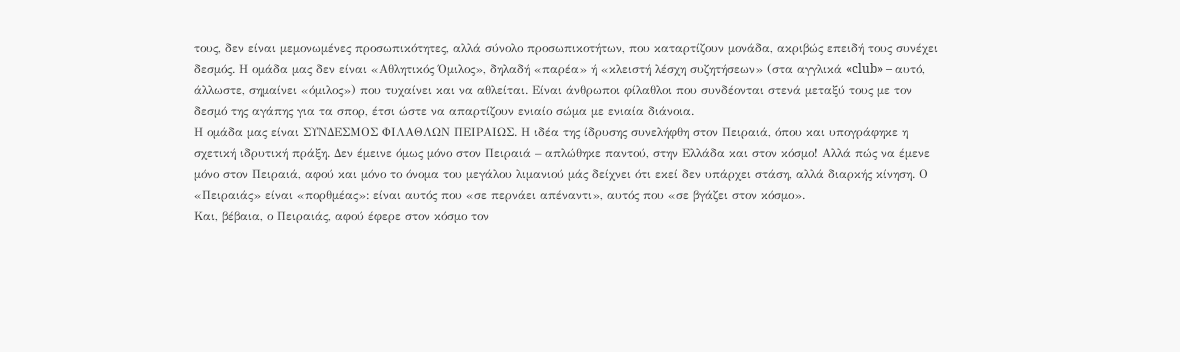τους, δεν είναι μεμονωμένες προσωπικότητες, αλλά σύνολο προσωπικοτήτων, που καταρτίζουν μονάδα, ακριβώς επειδή τους συνέχει δεσμός. Η ομάδα μας δεν είναι «Αθλητικός Όμιλος», δηλαδή «παρέα» ή «κλειστή λέσχη συζητήσεων» (στα αγγλικά «club» – αυτό, άλλωστε, σημαίνει «όμιλος») που τυχαίνει και να αθλείται. Είναι άνθρωποι φίλαθλοι που συνδέονται στενά μεταξύ τους με τον δεσμό της αγάπης για τα σπορ, έτσι ώστε να απαρτίζουν ενιαίο σώμα με ενιαία διάνοια.
Η ομάδα μας είναι ΣΥΝΔΕΣΜΟΣ ΦΙΛΑΘΛΩΝ ΠΕΙΡΑΙΩΣ. Η ιδέα της ίδρυσης συνελήφθη στον Πειραιά, όπου και υπογράφηκε η σχετική ιδρυτική πράξη. Δεν έμεινε όμως μόνο στον Πειραιά – απλώθηκε παντού, στην Ελλάδα και στον κόσμο! Αλλά πώς να έμενε μόνο στον Πειραιά, αφού και μόνο το όνομα του μεγάλου λιμανιού μάς δείχνει ότι εκεί δεν υπάρχει στάση, αλλά διαρκής κίνηση. Ο «Πειραιάς» είναι «πορθμέας»: είναι αυτός που «σε περνάει απέναντι», αυτός που «σε βγάζει στον κόσμο».
Και, βέβαια, ο Πειραιάς, αφού έφερε στον κόσμο τον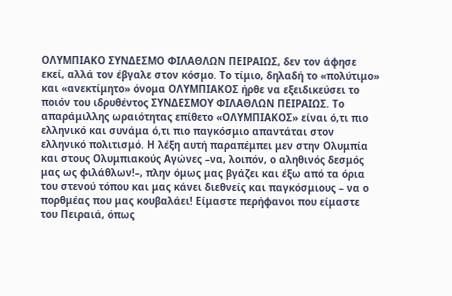ΟΛΥΜΠΙΑΚΟ ΣΥΝΔΕΣΜΟ ΦΙΛΑΘΛΩΝ ΠΕΙΡΑΙΩΣ, δεν τον άφησε εκεί, αλλά τον έβγαλε στον κόσμο. Το τίμιο, δηλαδή το «πολύτιμο» και «ανεκτίμητο» όνομα ΟΛΥΜΠΙΑΚΟΣ ήρθε να εξειδικεύσει το ποιόν του ιδρυθέντος ΣΥΝΔΕΣΜΟΥ ΦΙΛΑΘΛΩΝ ΠΕΙΡΑΙΩΣ. Το απαράμιλλης ωραιότητας επίθετο «ΟΛΥΜΠΙΑΚΟΣ» είναι ό,τι πιο ελληνικό και συνάμα ό,τι πιο παγκόσμιο απαντάται στον ελληνικό πολιτισμό. Η λέξη αυτή παραπέμπει μεν στην Ολυμπία και στους Ολυμπιακούς Αγώνες –να, λοιπόν, ο αληθινός δεσμός μας ως φιλάθλων!–, πλην όμως μας βγάζει και έξω από τα όρια του στενού τόπου και μας κάνει διεθνείς και παγκόσμιους – να ο πορθμέας που μας κουβαλάει! Είμαστε περήφανοι που είμαστε του Πειραιά, όπως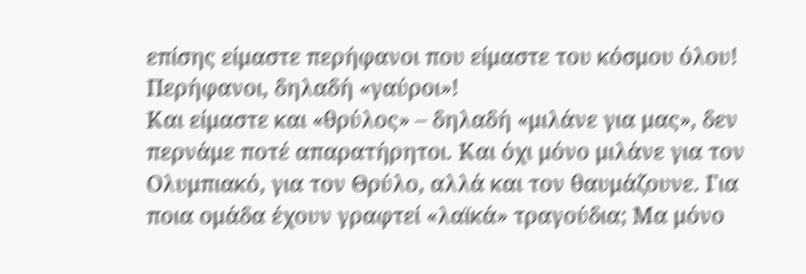επίσης είμαστε περήφανοι που είμαστε του κόσμου όλου! Περήφανοι, δηλαδή «γαύροι»!
Και είμαστε και «θρύλος» – δηλαδή «μιλάνε για μας», δεν περνάμε ποτέ απαρατήρητοι. Και όχι μόνο μιλάνε για τον Ολυμπιακό, για τον Θρύλο, αλλά και τον θαυμάζουνε. Για ποια ομάδα έχουν γραφτεί «λαϊκά» τραγούδια; Μα μόνο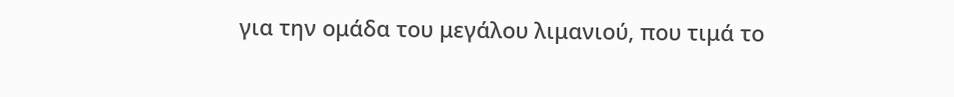για την ομάδα του μεγάλου λιμανιού, που τιμά το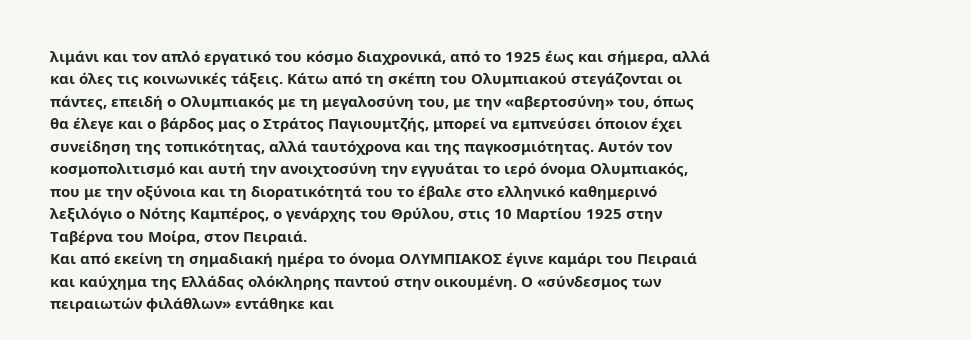λιμάνι και τον απλό εργατικό του κόσμο διαχρονικά, από το 1925 έως και σήμερα, αλλά και όλες τις κοινωνικές τάξεις. Κάτω από τη σκέπη του Ολυμπιακού στεγάζονται οι πάντες, επειδή ο Ολυμπιακός με τη μεγαλοσύνη του, με την «αβερτοσύνη» του, όπως θα έλεγε και ο βάρδος μας ο Στράτος Παγιουμτζής, μπορεί να εμπνεύσει όποιον έχει συνείδηση της τοπικότητας, αλλά ταυτόχρονα και της παγκοσμιότητας. Αυτόν τον κοσμοπολιτισμό και αυτή την ανοιχτοσύνη την εγγυάται το ιερό όνομα Ολυμπιακός, που με την οξύνοια και τη διορατικότητά του το έβαλε στο ελληνικό καθημερινό λεξιλόγιο ο Νότης Καμπέρος, ο γενάρχης του Θρύλου, στις 10 Μαρτίου 1925 στην Ταβέρνα του Μοίρα, στον Πειραιά.
Και από εκείνη τη σημαδιακή ημέρα το όνομα ΟΛΥΜΠΙΑΚΟΣ έγινε καμάρι του Πειραιά και καύχημα της Ελλάδας ολόκληρης παντού στην οικουμένη. Ο «σύνδεσμος των πειραιωτών φιλάθλων» εντάθηκε και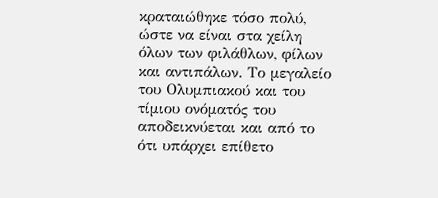κραταιώθηκε τόσο πολύ, ώστε να είναι στα χείλη όλων των φιλάθλων, φίλων και αντιπάλων. Το μεγαλείο του Ολυμπιακού και του τίμιου ονόματός του αποδεικνύεται και από το ότι υπάρχει επίθετο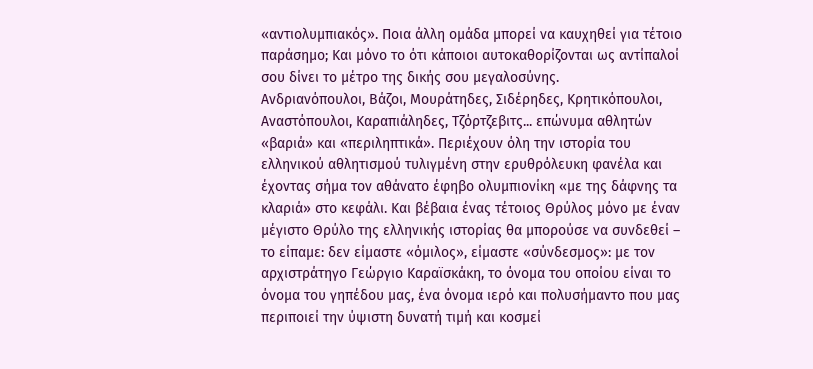«αντιολυμπιακός». Ποια άλλη ομάδα μπορεί να καυχηθεί για τέτοιο παράσημο; Και μόνο το ότι κάποιοι αυτοκαθορίζονται ως αντίπαλοί σου δίνει το μέτρο της δικής σου μεγαλοσύνης.
Ανδριανόπουλοι, Βάζοι, Μουράτηδες, Σιδέρηδες, Κρητικόπουλοι, Αναστόπουλοι, Καραπιάληδες, Τζόρτζεβιτς... επώνυμα αθλητών «βαριά» και «περιληπτικά». Περιέχουν όλη την ιστορία του ελληνικού αθλητισμού τυλιγμένη στην ερυθρόλευκη φανέλα και έχοντας σήμα τον αθάνατο έφηβο ολυμπιονίκη «με της δάφνης τα κλαριά» στο κεφάλι. Και βέβαια ένας τέτοιος Θρύλος μόνο με έναν μέγιστο Θρύλο της ελληνικής ιστορίας θα μπορούσε να συνδεθεί – το είπαμε: δεν είμαστε «όμιλος», είμαστε «σύνδεσμος»: με τον αρχιστράτηγο Γεώργιο Καραϊσκάκη, το όνομα του οποίου είναι το όνομα του γηπέδου μας, ένα όνομα ιερό και πολυσήμαντο που μας περιποιεί την ύψιστη δυνατή τιμή και κοσμεί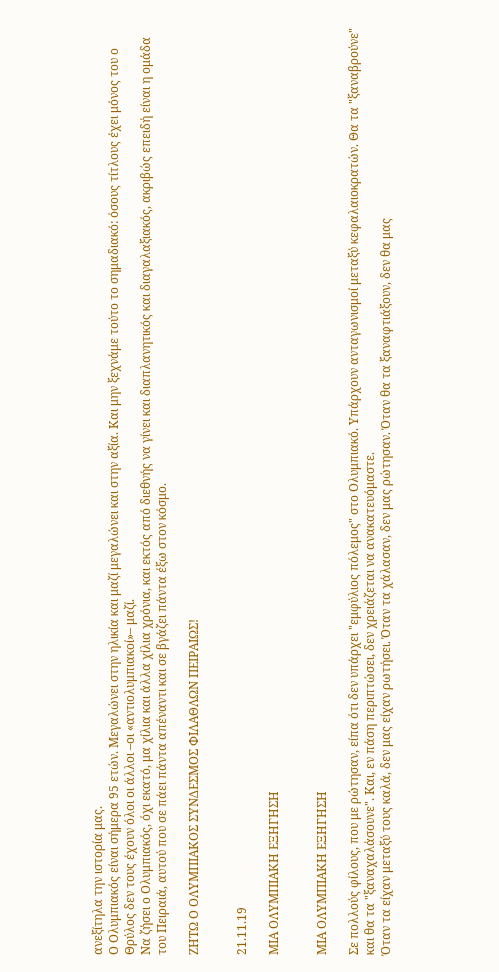ανεξίτηλα την ιστορία μας.
Ο Ολυμπιακός είναι σήμερα 95 ετών. Μεγαλώνει στην ηλικία και μαζί μεγαλώνει και στην αξία. Και μην ξεχνάμε τούτο το σημαδιακό: όσους τίτλους έχει μόνος του ο Θρύλος δεν τους έχουν όλοι οι άλλοι –οι «αντιολυμπιακοί»– μαζί.
Να ζήσει ο Ολυμπιακός, όχι εκατό, μα χίλια και άλλα χίλια χρόνια, και εκτός από διεθνής να γίνει και διαπλανητικός και διαγαλαξιακός, ακριβώς επειδή είναι η ομάδα του Πειραιά, αυτού που σε πάει πάντα απέναντι και σε βγάζει πάντα έξω στον κόσμο.

ΖΗΤΩ Ο ΟΛΥΜΠΙΑΚΟΣ ΣΥΝΔΕΣΜΟΣ ΦΙΛΑΘΛΩΝ ΠΕΙΡΑΙΩΣ!


21.11.19

ΜΙΑ ΟΛΥΜΠΙΑΚΗ ΕΞΗΓΗΣΗ


ΜΙΑ ΟΛΥΜΠΙΑΚΗ ΕΞΗΓΗΣΗ

Σε πολλούς φίλους, που με ρώτησαν, είπα ότι δεν υπάρχει "εμφύλιος πόλεμος" στο Ολυμπιακό. Υπάρχουν ανταγωνισμοί μεταξύ κεφαλαιοκρατών. Θα τα "ξαναβρούνε" και θα τα "ξαναχαλάσουνε". Και, εν πάση περιπτώσει, δεν χρειάζεται να ανακατευόμαστε.
Όταν τα είχαν μεταξύ τους καλά, δεν μας είχαν ρωτήσει. Όταν τα χάλασαν, δεν μας ρώτησαν. Όταν θα τα ξαναφτιάξουν, δεν θα μας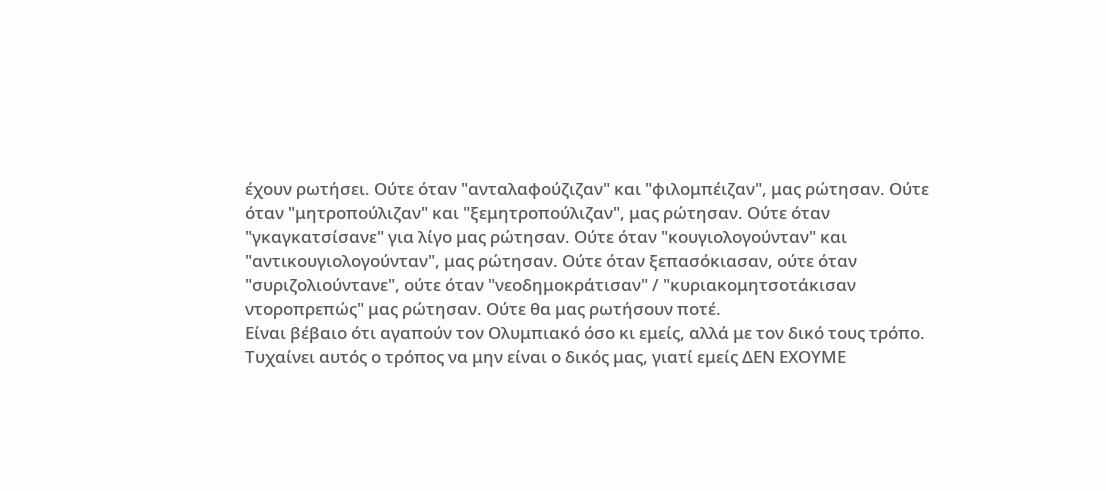έχουν ρωτήσει. Ούτε όταν "ανταλαφούζιζαν" και "φιλομπέιζαν", μας ρώτησαν. Ούτε όταν "μητροπούλιζαν" και "ξεμητροπούλιζαν", μας ρώτησαν. Ούτε όταν "γκαγκατσίσανε" για λίγο μας ρώτησαν. Ούτε όταν "κουγιολογούνταν" και "αντικουγιολογούνταν", μας ρώτησαν. Ούτε όταν ξεπασόκιασαν, ούτε όταν "συριζολιούντανε", ούτε όταν "νεοδημοκράτισαν" / "κυριακομητσοτάκισαν ντοροπρεπώς" μας ρώτησαν. Ούτε θα μας ρωτήσουν ποτέ.
Είναι βέβαιο ότι αγαπούν τον Ολυμπιακό όσο κι εμείς, αλλά με τον δικό τους τρόπο. Τυχαίνει αυτός ο τρόπος να μην είναι ο δικός μας, γιατί εμείς ΔΕΝ ΕΧΟΥΜΕ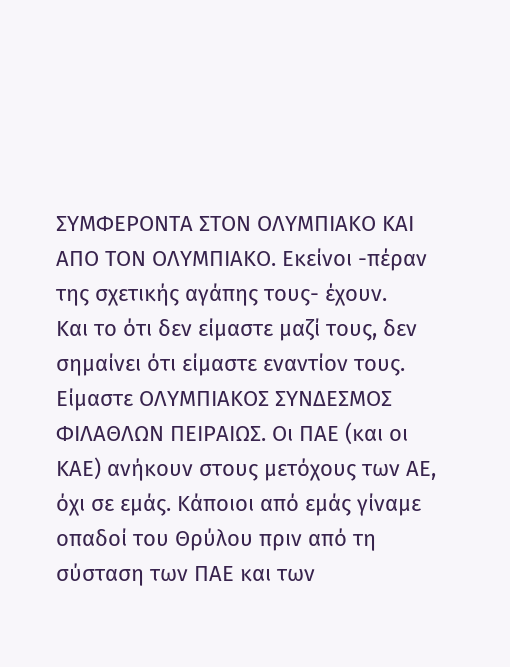ΣΥΜΦΕΡΟΝΤΑ ΣΤΟΝ ΟΛΥΜΠΙΑΚΟ ΚΑΙ ΑΠΟ ΤΟΝ ΟΛΥΜΠΙΑΚΟ. Εκείνοι -πέραν της σχετικής αγάπης τους- έχουν.
Και το ότι δεν είμαστε μαζί τους, δεν σημαίνει ότι είμαστε εναντίον τους. Είμαστε ΟΛΥΜΠΙΑΚΟΣ ΣΥΝΔΕΣΜΟΣ ΦΙΛΑΘΛΩΝ ΠΕΙΡΑΙΩΣ. Οι ΠΑΕ (και οι ΚΑΕ) ανήκουν στους μετόχους των ΑΕ, όχι σε εμάς. Κάποιοι από εμάς γίναμε οπαδοί του Θρύλου πριν από τη σύσταση των ΠΑΕ και των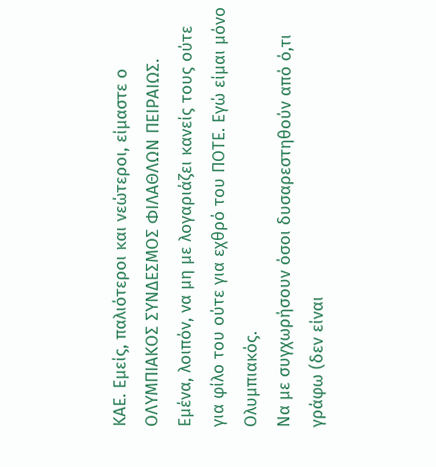ΚΑΕ. Εμείς, παλιότεροι και νεώτεροι, είμαστε ο ΟΛΥΜΠΙΑΚΟΣ ΣΥΝΔΕΣΜΟΣ ΦΙΛΑΘΛΩΝ ΠΕΙΡΑΙΩΣ. Εμένα, λοιπόν, να μη με λογαριάζει κανείς τους ούτε για φίλο του ούτε για εχθρό του ΠΟΤΕ. Εγώ είμαι μόνο Ολυμπιακός.
Να με συγχωρήσουν όσοι δυσαρεστηθούν από ό,τι γράφω (δεν είναι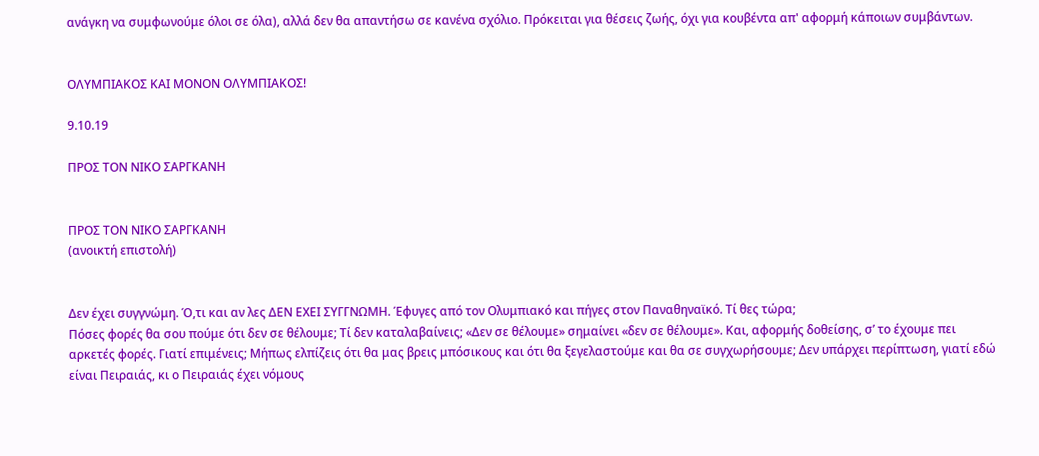ανάγκη να συμφωνούμε όλοι σε όλα), αλλά δεν θα απαντήσω σε κανένα σχόλιο. Πρόκειται για θέσεις ζωής, όχι για κουβέντα απ' αφορμή κάποιων συμβάντων.


ΟΛΥΜΠΙΑΚΟΣ ΚΑΙ ΜΟΝΟΝ ΟΛΥΜΠΙΑΚΟΣ!

9.10.19

ΠΡΟΣ ΤΟΝ ΝΙΚΟ ΣΑΡΓΚΑΝΗ


ΠΡΟΣ ΤΟΝ ΝΙΚΟ ΣΑΡΓΚΑΝΗ
(ανοικτή επιστολή)


Δεν έχει συγγνώμη. Ό,τι και αν λες ΔΕΝ ΕΧΕΙ ΣΥΓΓΝΩΜΗ. Έφυγες από τον Ολυμπιακό και πήγες στον Παναθηναϊκό. Τί θες τώρα;
Πόσες φορές θα σου πούμε ότι δεν σε θέλουμε; Τί δεν καταλαβαίνεις; «Δεν σε θέλουμε» σημαίνει «δεν σε θέλουμε». Και, αφορμής δοθείσης, σ’ το έχουμε πει αρκετές φορές. Γιατί επιμένεις; Μήπως ελπίζεις ότι θα μας βρεις μπόσικους και ότι θα ξεγελαστούμε και θα σε συγχωρήσουμε; Δεν υπάρχει περίπτωση, γιατί εδώ είναι Πειραιάς, κι ο Πειραιάς έχει νόμους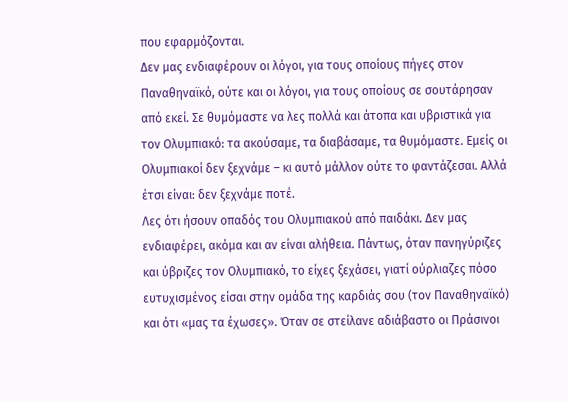που εφαρμόζονται.
Δεν μας ενδιαφέρουν οι λόγοι, για τους οποίους πήγες στον Παναθηναϊκό, ούτε και οι λόγοι, για τους οποίους σε σουτάρησαν από εκεί. Σε θυμόμαστε να λες πολλά και άτοπα και υβριστικά για τον Ολυμπιακό: τα ακούσαμε, τα διαβάσαμε, τα θυμόμαστε. Εμείς οι Ολυμπιακοί δεν ξεχνάμε – κι αυτό μάλλον ούτε το φαντάζεσαι. Αλλά έτσι είναι: δεν ξεχνάμε ποτέ.
Λες ότι ήσουν οπαδός του Ολυμπιακού από παιδάκι. Δεν μας ενδιαφέρει, ακόμα και αν είναι αλήθεια. Πάντως, όταν πανηγύριζες και ύβριζες τον Ολυμπιακό, το είχες ξεχάσει, γιατί ούρλιαζες πόσο ευτυχισμένος είσαι στην ομάδα της καρδιάς σου (τον Παναθηναϊκό) και ότι «μας τα έχωσες». Όταν σε στείλανε αδιάβαστο οι Πράσινοι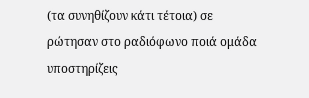(τα συνηθίζουν κάτι τέτοια) σε ρώτησαν στο ραδιόφωνο ποιά ομάδα υποστηρίζεις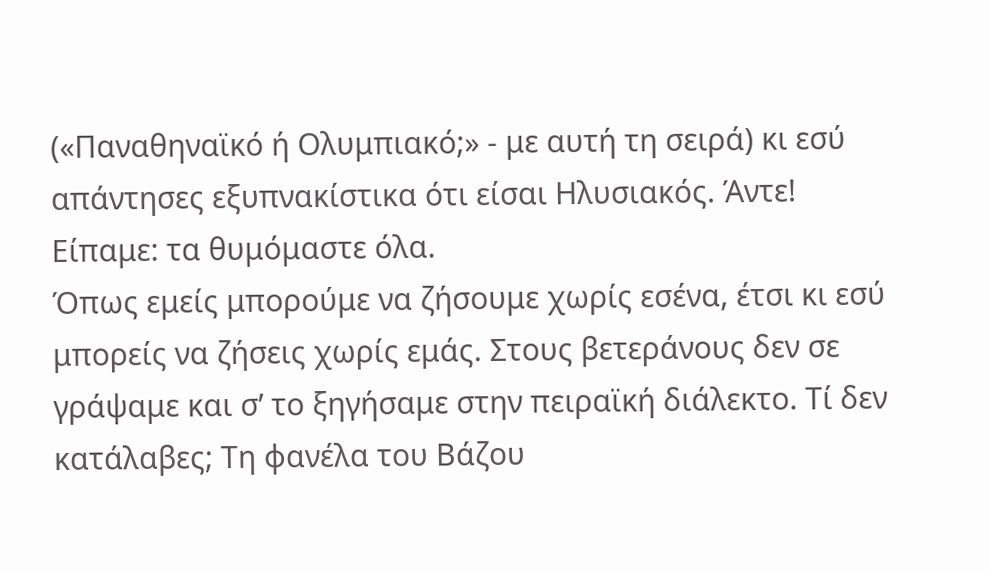(«Παναθηναϊκό ή Ολυμπιακό;» - με αυτή τη σειρά) κι εσύ απάντησες εξυπνακίστικα ότι είσαι Ηλυσιακός. Άντε! Είπαμε: τα θυμόμαστε όλα.
Όπως εμείς μπορούμε να ζήσουμε χωρίς εσένα, έτσι κι εσύ μπορείς να ζήσεις χωρίς εμάς. Στους βετεράνους δεν σε γράψαμε και σ’ το ξηγήσαμε στην πειραϊκή διάλεκτο. Τί δεν κατάλαβες; Τη φανέλα του Βάζου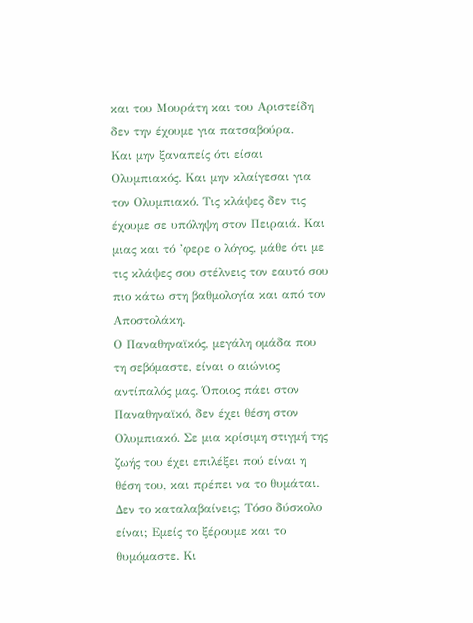και του Μουράτη και του Αριστείδη δεν την έχουμε για πατσαβούρα.
Και μην ξαναπείς ότι είσαι Ολυμπιακός. Και μην κλαίγεσαι για τον Ολυμπιακό. Τις κλάψες δεν τις έχουμε σε υπόληψη στον Πειραιά. Και μιας και τό ’φερε ο λόγος, μάθε ότι με τις κλάψες σου στέλνεις τον εαυτό σου πιο κάτω στη βαθμολογία και από τον Αποστολάκη.
Ο Παναθηναϊκός, μεγάλη ομάδα που τη σεβόμαστε, είναι ο αιώνιος αντίπαλός μας. Όποιος πάει στον Παναθηναϊκό, δεν έχει θέση στον Ολυμπιακό. Σε μια κρίσιμη στιγμή της ζωής του έχει επιλέξει πού είναι η θέση του, και πρέπει να το θυμάται. Δεν το καταλαβαίνεις; Τόσο δύσκολο είναι; Εμείς το ξέρουμε και το θυμόμαστε. Κι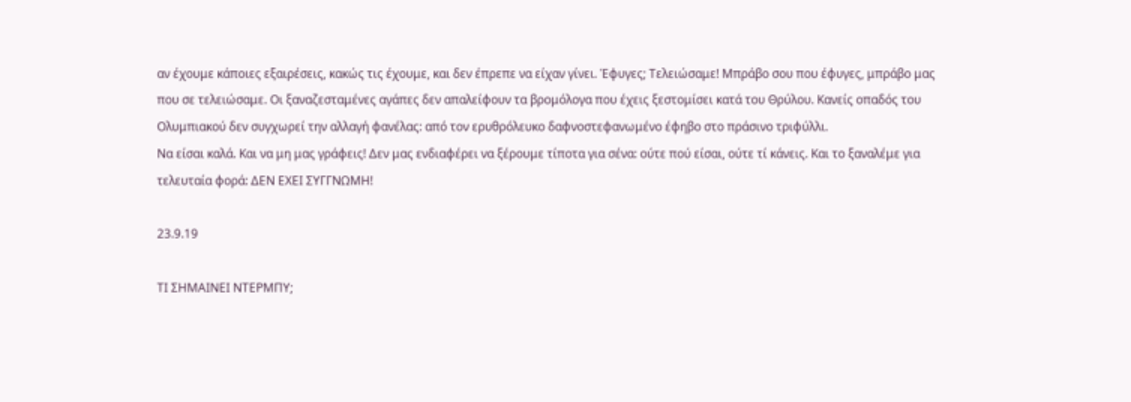αν έχουμε κάποιες εξαιρέσεις, κακώς τις έχουμε, και δεν έπρεπε να είχαν γίνει. Έφυγες; Τελειώσαμε! Μπράβο σου που έφυγες, μπράβο μας που σε τελειώσαμε. Οι ξαναζεσταμένες αγάπες δεν απαλείφουν τα βρομόλογα που έχεις ξεστομίσει κατά του Θρύλου. Κανείς οπαδός του Ολυμπιακού δεν συγχωρεί την αλλαγή φανέλας: από τον ερυθρόλευκο δαφνοστεφανωμένο έφηβο στο πράσινο τριφύλλι.
Να είσαι καλά. Και να μη μας γράφεις! Δεν μας ενδιαφέρει να ξέρουμε τίποτα για σένα: ούτε πού είσαι, ούτε τί κάνεις. Και το ξαναλέμε για τελευταία φορά: ΔΕΝ ΕΧΕΙ ΣΥΓΓΝΩΜΗ!

23.9.19

ΤΙ ΣΗΜΑΙΝΕΙ ΝΤΕΡΜΠΥ;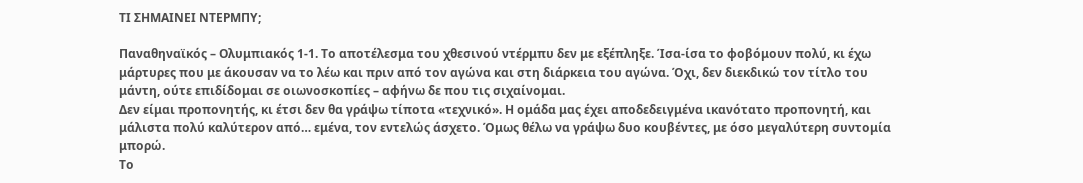ΤΙ ΣΗΜΑΙΝΕΙ ΝΤΕΡΜΠΥ;

Παναθηναϊκός – Ολυμπιακός 1-1. Το αποτέλεσμα του χθεσινού ντέρμπυ δεν με εξέπληξε. Ίσα-ίσα το φοβόμουν πολύ, κι έχω μάρτυρες που με άκουσαν να το λέω και πριν από τον αγώνα και στη διάρκεια του αγώνα. Όχι, δεν διεκδικώ τον τίτλο του μάντη, ούτε επιδίδομαι σε οιωνοσκοπίες – αφήνω δε που τις σιχαίνομαι.
Δεν είμαι προπονητής, κι έτσι δεν θα γράψω τίποτα «τεχνικό». Η ομάδα μας έχει αποδεδειγμένα ικανότατο προπονητή, και μάλιστα πολύ καλύτερον από… εμένα, τον εντελώς άσχετο. Όμως θέλω να γράψω δυο κουβέντες, με όσο μεγαλύτερη συντομία μπορώ.
Το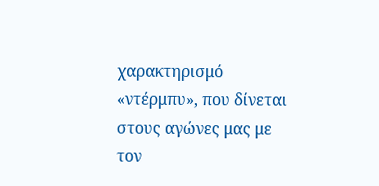χαρακτηρισμό «ντέρμπυ», που δίνεται στους αγώνες μας με τον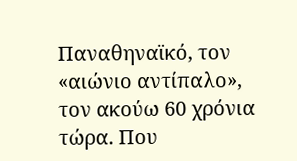Παναθηναϊκό, τον «αιώνιο αντίπαλο», τον ακούω 60 χρόνια τώρα. Που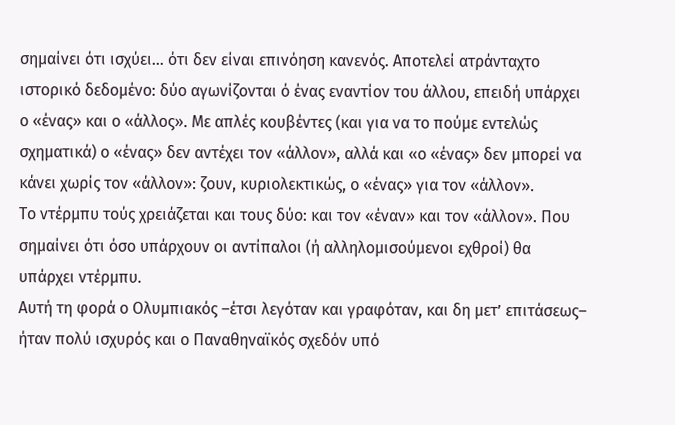σημαίνει ότι ισχύει… ότι δεν είναι επινόηση κανενός. Αποτελεί ατράνταχτο ιστορικό δεδομένο: δύο αγωνίζονται ό ένας εναντίον του άλλου, επειδή υπάρχει ο «ένας» και ο «άλλος». Με απλές κουβέντες (και για να το πούμε εντελώς σχηματικά) ο «ένας» δεν αντέχει τον «άλλον», αλλά και «ο «ένας» δεν μπορεί να κάνει χωρίς τον «άλλον»: ζουν, κυριολεκτικώς, ο «ένας» για τον «άλλον».
Το ντέρμπυ τούς χρειάζεται και τους δύο: και τον «έναν» και τον «άλλον». Που σημαίνει ότι όσο υπάρχουν οι αντίπαλοι (ή αλληλομισούμενοι εχθροί) θα υπάρχει ντέρμπυ.
Αυτή τη φορά ο Ολυμπιακός –έτσι λεγόταν και γραφόταν, και δη μετ’ επιτάσεως– ήταν πολύ ισχυρός και ο Παναθηναϊκός σχεδόν υπό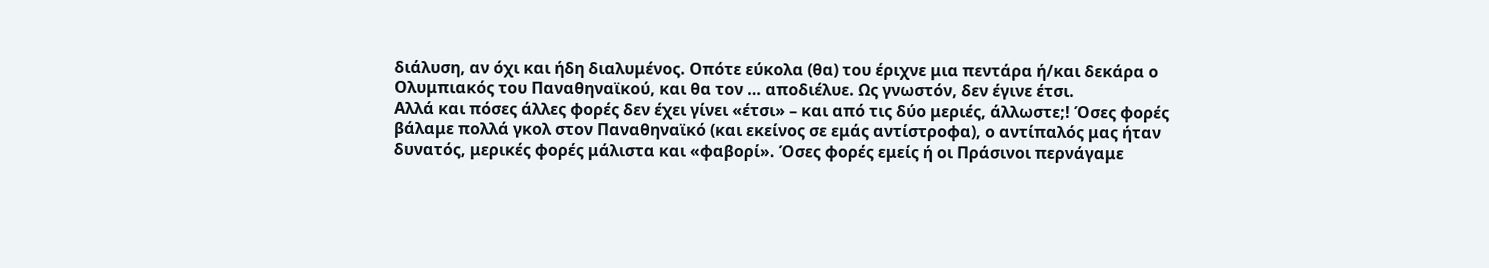διάλυση, αν όχι και ήδη διαλυμένος. Οπότε εύκολα (θα) του έριχνε μια πεντάρα ή/και δεκάρα ο Ολυμπιακός του Παναθηναϊκού, και θα τον … αποδιέλυε. Ως γνωστόν, δεν έγινε έτσι.
Αλλά και πόσες άλλες φορές δεν έχει γίνει «έτσι» – και από τις δύο μεριές, άλλωστε;! Όσες φορές βάλαμε πολλά γκολ στον Παναθηναϊκό (και εκείνος σε εμάς αντίστροφα), ο αντίπαλός μας ήταν δυνατός, μερικές φορές μάλιστα και «φαβορί». Όσες φορές εμείς ή οι Πράσινοι περνάγαμε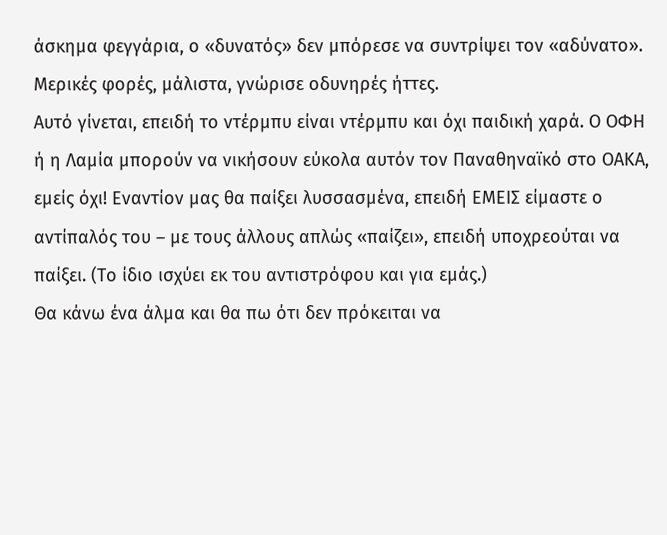άσκημα φεγγάρια, ο «δυνατός» δεν μπόρεσε να συντρίψει τον «αδύνατο». Μερικές φορές, μάλιστα, γνώρισε οδυνηρές ήττες.
Αυτό γίνεται, επειδή το ντέρμπυ είναι ντέρμπυ και όχι παιδική χαρά. Ο ΟΦΗ ή η Λαμία μπορούν να νικήσουν εύκολα αυτόν τον Παναθηναϊκό στο ΟΑΚΑ, εμείς όχι! Εναντίον μας θα παίξει λυσσασμένα, επειδή ΕΜΕΙΣ είμαστε ο αντίπαλός του – με τους άλλους απλώς «παίζει», επειδή υποχρεούται να παίξει. (Το ίδιο ισχύει εκ του αντιστρόφου και για εμάς.)
Θα κάνω ένα άλμα και θα πω ότι δεν πρόκειται να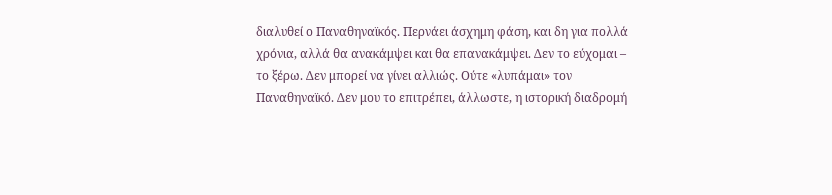διαλυθεί ο Παναθηναϊκός. Περνάει άσχημη φάση, και δη για πολλά χρόνια, αλλά θα ανακάμψει και θα επανακάμψει. Δεν το εύχομαι – το ξέρω. Δεν μπορεί να γίνει αλλιώς. Ούτε «λυπάμαι» τον Παναθηναϊκό. Δεν μου το επιτρέπει, άλλωστε, η ιστορική διαδρομή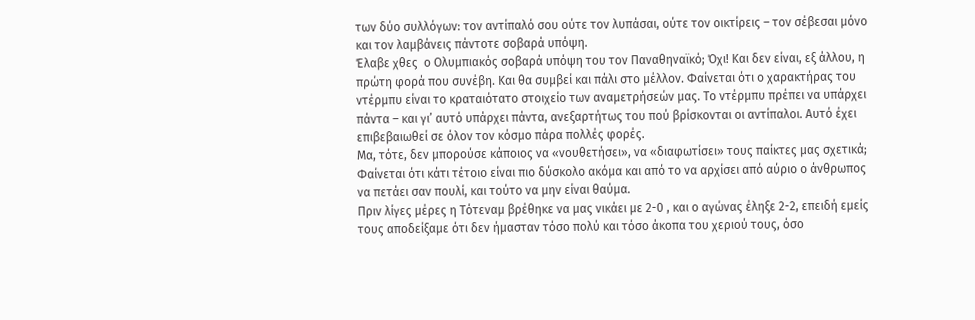των δύο συλλόγων: τον αντίπαλό σου ούτε τον λυπάσαι, ούτε τον οικτίρεις – τον σέβεσαι μόνο και τον λαμβάνεις πάντοτε σοβαρά υπόψη.
Έλαβε χθες  ο Ολυμπιακός σοβαρά υπόψη του τον Παναθηναϊκό; Όχι! Και δεν είναι, εξ άλλου, η πρώτη φορά που συνέβη. Και θα συμβεί και πάλι στο μέλλον. Φαίνεται ότι ο χαρακτήρας του ντέρμπυ είναι το κραταιότατο στοιχείο των αναμετρήσεών μας. Το ντέρμπυ πρέπει να υπάρχει πάντα – και γι’ αυτό υπάρχει πάντα, ανεξαρτήτως του πού βρίσκονται οι αντίπαλοι. Αυτό έχει επιβεβαιωθεί σε όλον τον κόσμο πάρα πολλές φορές.
Μα, τότε, δεν μπορούσε κάποιος να «νουθετήσει», να «διαφωτίσει» τους παίκτες μας σχετικά; Φαίνεται ότι κάτι τέτοιο είναι πιο δύσκολο ακόμα και από το να αρχίσει από αύριο ο άνθρωπος να πετάει σαν πουλί, και τούτο να μην είναι θαύμα.
Πριν λίγες μέρες η Τότεναμ βρέθηκε να μας νικάει με 2-0 , και ο αγώνας έληξε 2-2, επειδή εμείς τους αποδείξαμε ότι δεν ήμασταν τόσο πολύ και τόσο άκοπα του χεριού τους, όσο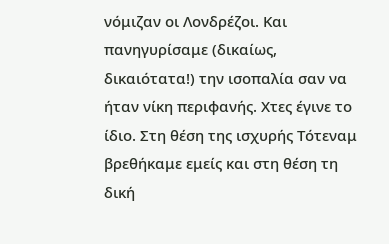νόμιζαν οι Λονδρέζοι. Και πανηγυρίσαμε (δικαίως, δικαιότατα!) την ισοπαλία σαν να ήταν νίκη περιφανής. Χτες έγινε το ίδιο. Στη θέση της ισχυρής Τότεναμ βρεθήκαμε εμείς και στη θέση τη δική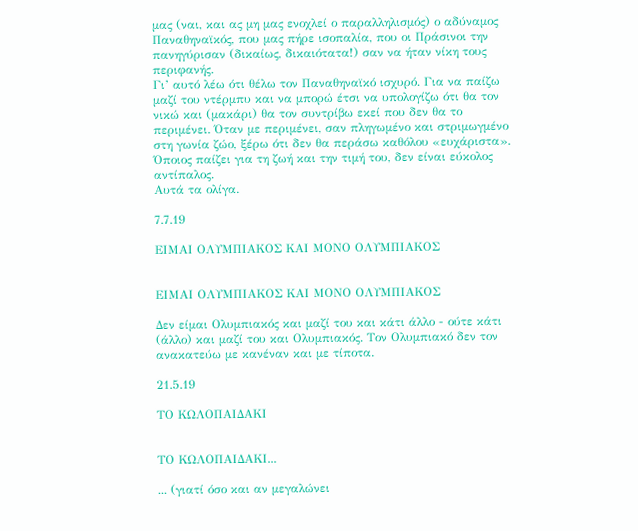μας (ναι, και ας μη μας ενοχλεί ο παραλληλισμός) ο αδύναμος Παναθηναϊκός, που μας πήρε ισοπαλία, που οι Πράσινοι την πανηγύρισαν (δικαίως, δικαιότατα!) σαν να ήταν νίκη τους περιφανής.
Γι’ αυτό λέω ότι θέλω τον Παναθηναϊκό ισχυρό. Για να παίζω μαζί του ντέρμπυ και να μπορώ έτσι να υπολογίζω ότι θα τον νικώ και (μακάρι) θα τον συντρίβω εκεί που δεν θα το περιμένει. Όταν με περιμένει, σαν πληγωμένο και στριμωγμένο στη γωνία ζώο, ξέρω ότι δεν θα περάσω καθόλου «ευχάριστα». Όποιος παίζει για τη ζωή και την τιμή του, δεν είναι εύκολος αντίπαλος.
Αυτά τα ολίγα.

7.7.19

ΕΙΜΑΙ ΟΛΥΜΠΙΑΚΟΣ ΚΑΙ ΜΟΝΟ ΟΛΥΜΠΙΑΚΟΣ


ΕΙΜΑΙ ΟΛΥΜΠΙΑΚΟΣ ΚΑΙ ΜΟΝΟ ΟΛΥΜΠΙΑΚΟΣ

Δεν είμαι Ολυμπιακός και μαζί του και κάτι άλλο - ούτε κάτι (άλλο) και μαζί του και Ολυμπιακός. Τον Ολυμπιακό δεν τον ανακατεύω με κανέναν και με τίποτα.

21.5.19

ΤΟ ΚΩΛΟΠΑΙΔΑΚΙ


ΤΟ ΚΩΛΟΠΑΙΔΑΚΙ...

... (γιατί όσο και αν μεγαλώνει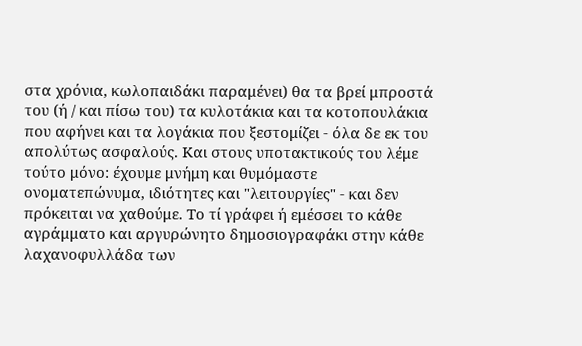στα χρόνια, κωλοπαιδάκι παραμένει) θα τα βρεί μπροστά του (ή / και πίσω του) τα κυλοτάκια και τα κοτοπουλάκια που αφήνει και τα λογάκια που ξεστομίζει - όλα δε εκ του απολύτως ασφαλούς. Και στους υποτακτικούς του λέμε τούτο μόνο: έχουμε μνήμη και θυμόμαστε ονοματεπώνυμα, ιδιότητες και "λειτουργίες" - και δεν πρόκειται να χαθούμε. Το τί γράφει ή εμέσσει το κάθε αγράμματο και αργυρώνητο δημοσιογραφάκι στην κάθε λαχανοφυλλάδα των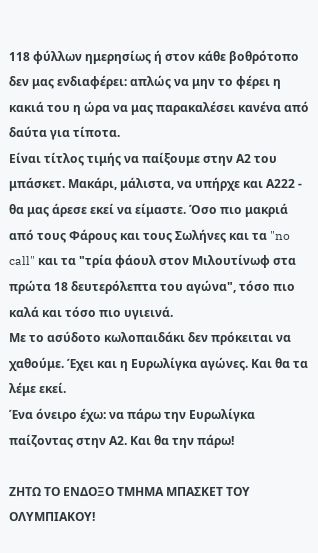118 φύλλων ημερησίως ή στον κάθε βοθρότοπο δεν μας ενδιαφέρει: απλώς να μην το φέρει η κακιά του η ώρα να μας παρακαλέσει κανένα από δαύτα για τίποτα.
Είναι τίτλος τιμής να παίξουμε στην Α2 του μπάσκετ. Μακάρι, μάλιστα, να υπήρχε και Α222 - θα μας άρεσε εκεί να είμαστε. Όσο πιο μακριά από τους Φάρους και τους Σωλήνες και τα "no call" και τα "τρία φάουλ στον Μιλουτίνωφ στα πρώτα 18 δευτερόλεπτα του αγώνα", τόσο πιο καλά και τόσο πιο υγιεινά.
Με το ασύδοτο κωλοπαιδάκι δεν πρόκειται να χαθούμε. Έχει και η Ευρωλίγκα αγώνες. Και θα τα λέμε εκεί.
Ένα όνειρο έχω: να πάρω την Ευρωλίγκα παίζοντας στην Α2. Και θα την πάρω!

ΖΗΤΩ ΤΟ ΕΝΔΟΞΟ ΤΜΗΜΑ ΜΠΑΣΚΕΤ ΤΟΥ ΟΛΥΜΠΙΑΚΟΥ!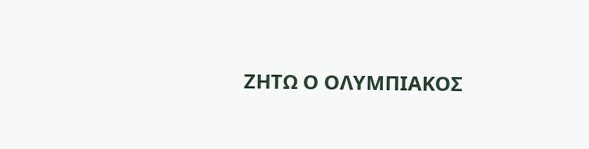ΖΗΤΩ Ο ΟΛΥΜΠΙΑΚΟΣ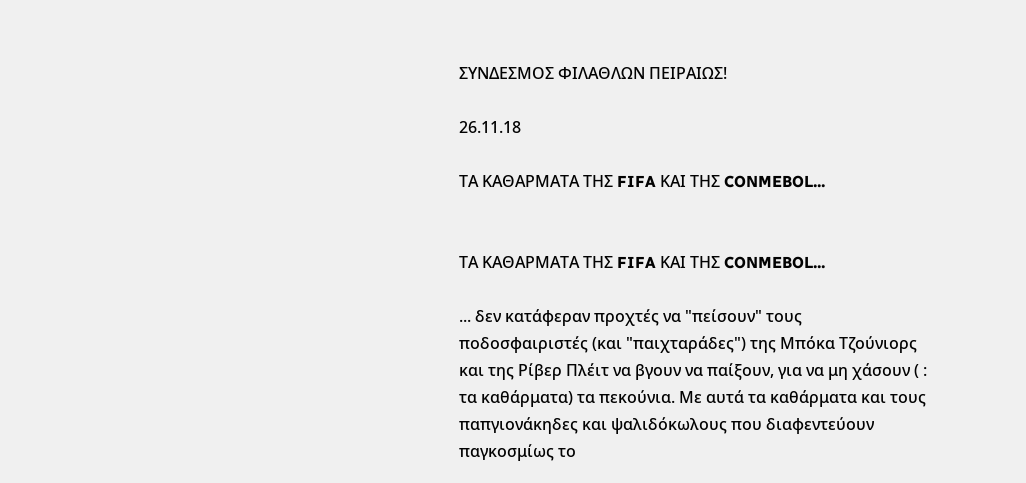ΣΥΝΔΕΣΜΟΣ ΦΙΛΑΘΛΩΝ ΠΕΙΡΑΙΩΣ!

26.11.18

ΤΑ ΚΑΘΑΡΜΑΤΑ ΤΗΣ FIFA ΚΑΙ ΤΗΣ CONMEBOL...


ΤΑ ΚΑΘΑΡΜΑΤΑ ΤΗΣ FIFA ΚΑΙ ΤΗΣ CONMEBOL...

... δεν κατάφεραν προχτές να "πείσουν" τους ποδοσφαιριστές (και "παιχταράδες") της Μπόκα Τζούνιορς και της Ρίβερ Πλέιτ να βγουν να παίξουν, για να μη χάσουν ( : τα καθάρματα) τα πεκούνια. Με αυτά τα καθάρματα και τους παπγιονάκηδες και ψαλιδόκωλους που διαφεντεύουν παγκοσμίως το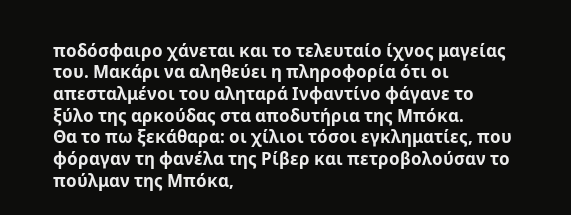ποδόσφαιρο χάνεται και το τελευταίο ίχνος μαγείας του. Μακάρι να αληθεύει η πληροφορία ότι οι απεσταλμένοι του αληταρά Ινφαντίνο φάγανε το ξύλο της αρκούδας στα αποδυτήρια της Μπόκα.
Θα το πω ξεκάθαρα: οι χίλιοι τόσοι εγκληματίες, που φόραγαν τη φανέλα της Ρίβερ και πετροβολούσαν το πούλμαν της Μπόκα,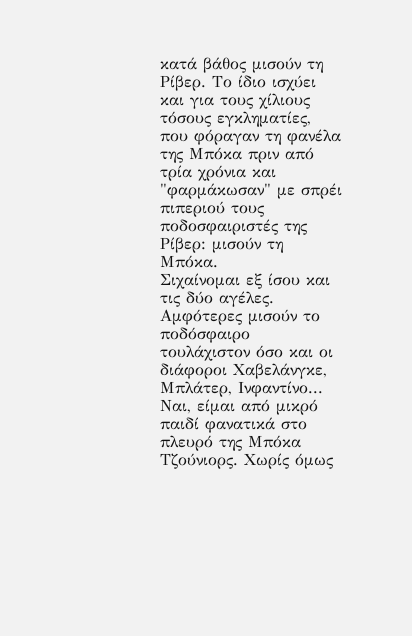κατά βάθος μισούν τη Ρίβερ. Το ίδιο ισχύει και για τους χίλιους τόσους εγκληματίες, που φόραγαν τη φανέλα της Μπόκα πριν από τρία χρόνια και "φαρμάκωσαν" με σπρέι πιπεριού τους ποδοσφαιριστές της Ρίβερ: μισούν τη Μπόκα.
Σιχαίνομαι εξ ίσου και τις δύο αγέλες. Αμφότερες μισούν το ποδόσφαιρο τουλάχιστον όσο και οι διάφοροι Χαβελάνγκε, Μπλάτερ, Ινφαντίνο...
Ναι, είμαι από μικρό παιδί φανατικά στο πλευρό της Μπόκα Τζούνιορς. Χωρίς όμως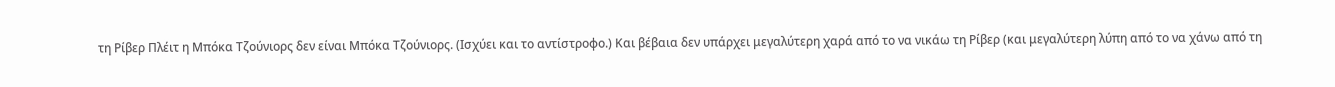τη Ρίβερ Πλέιτ η Μπόκα Τζούνιορς δεν είναι Μπόκα Τζούνιορς. (Ισχύει και το αντίστροφο.) Και βέβαια δεν υπάρχει μεγαλύτερη χαρά από το να νικάω τη Ρίβερ (και μεγαλύτερη λύπη από το να χάνω από τη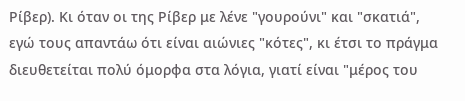Ρίβερ). Κι όταν οι της Ρίβερ με λένε "γουρούνι" και "σκατιά", εγώ τους απαντάω ότι είναι αιώνιες "κότες", κι έτσι το πράγμα διευθετείται πολύ όμορφα στα λόγια, γιατί είναι "μέρος του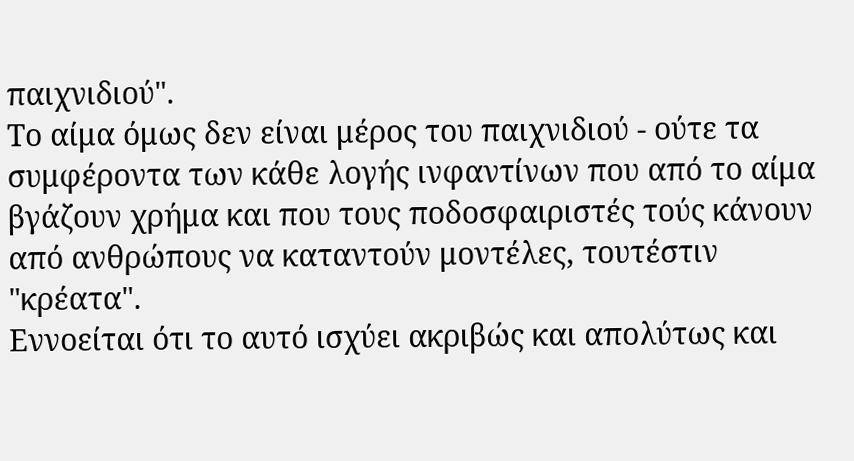παιχνιδιού".
Το αίμα όμως δεν είναι μέρος του παιχνιδιού - ούτε τα συμφέροντα των κάθε λογής ινφαντίνων που από το αίμα βγάζουν χρήμα και που τους ποδοσφαιριστές τούς κάνουν από ανθρώπους να καταντούν μοντέλες, τουτέστιν "κρέατα".
Εννοείται ότι το αυτό ισχύει ακριβώς και απολύτως και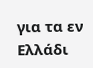για τα εν Ελλάδι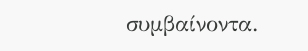συμβαίνοντα.